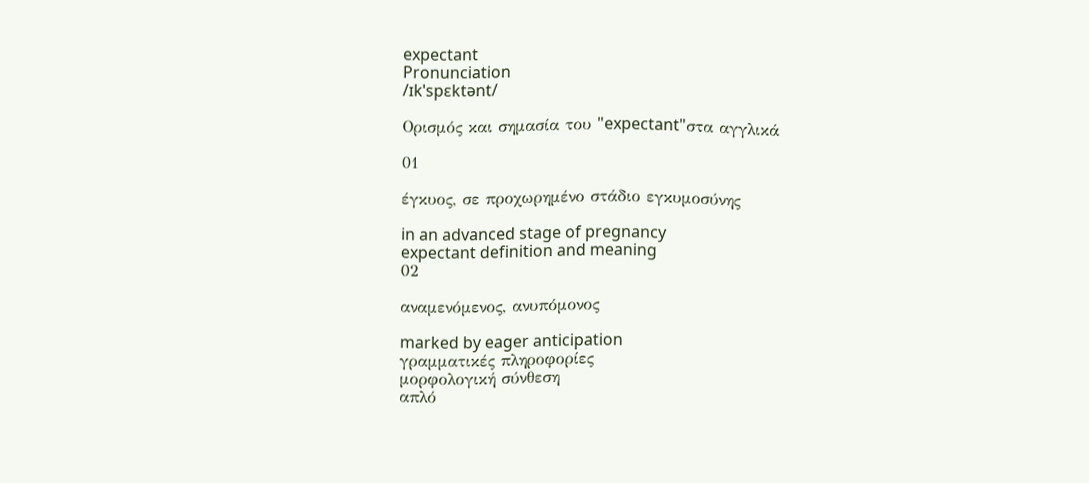expectant
Pronunciation
/ɪkˈspɛktənt/

Ορισμός και σημασία του "expectant"στα αγγλικά

01

έγκυος, σε προχωρημένο στάδιο εγκυμοσύνης

in an advanced stage of pregnancy
expectant definition and meaning
02

αναμενόμενος, ανυπόμονος

marked by eager anticipation
γραμματικές πληροφορίες
μορφολογική σύνθεση
απλό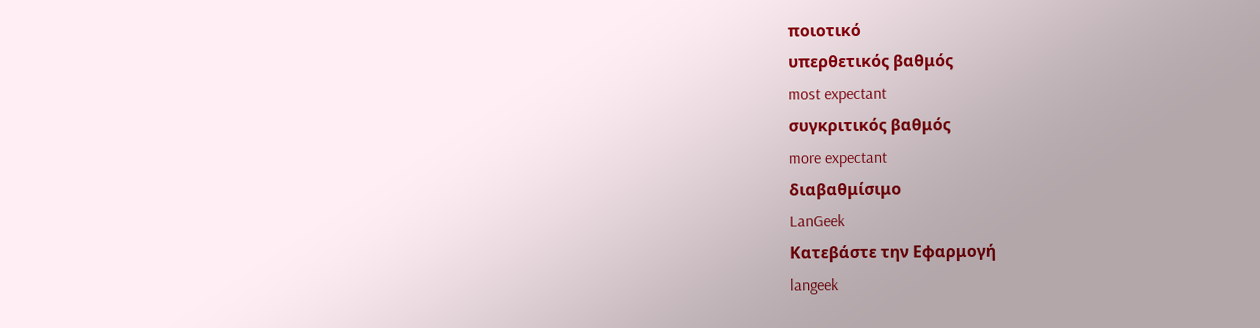ποιοτικό
υπερθετικός βαθμός
most expectant
συγκριτικός βαθμός
more expectant
διαβαθμίσιμο
LanGeek
Κατεβάστε την Εφαρμογή
langeek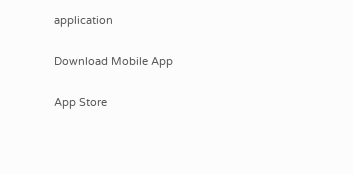application

Download Mobile App

App Store